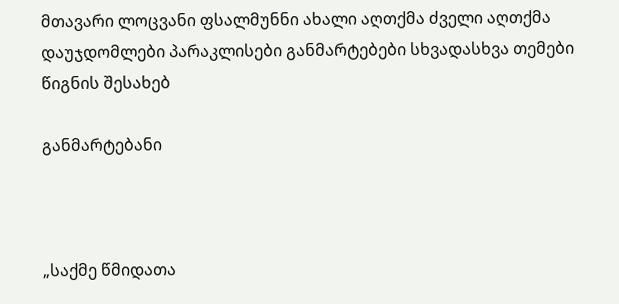მთავარი ლოცვანი ფსალმუნნი ახალი აღთქმა ძველი აღთქმა დაუჯდომლები პარაკლისები განმარტებები სხვადასხვა თემები წიგნის შესახებ

განმარტებანი



„საქმე წმიდათა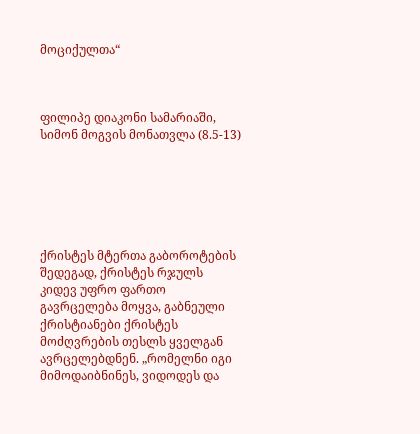მოციქულთა“



ფილიპე დიაკონი სამარიაში, სიმონ მოგვის მონათვლა (8.5-13)






ქრისტეს მტერთა გაბოროტების შედეგად, ქრისტეს რჯულს კიდევ უფრო ფართო გავრცელება მოყვა, გაბნეული ქრისტიანები ქრისტეს მოძღვრების თესლს ყველგან ავრცელებდნენ. „რომელნი იგი მიმოდაიბნინეს, ვიდოდეს და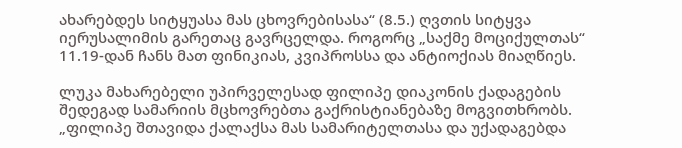ახარებდეს სიტყუასა მას ცხოვრებისასა“ (8.5.) ღვთის სიტყვა იერუსალიმის გარეთაც გავრცელდა. როგორც „საქმე მოციქულთას“ 11.19-დან ჩანს მათ ფინიკიას, კვიპროსსა და ანტიოქიას მიაღწიეს.

ლუკა მახარებელი უპირველესად ფილიპე დიაკონის ქადაგების შედეგად სამარიის მცხოვრებთა გაქრისტიანებაზე მოგვითხრობს. „ფილიპე შთავიდა ქალაქსა მას სამარიტელთასა და უქადაგებდა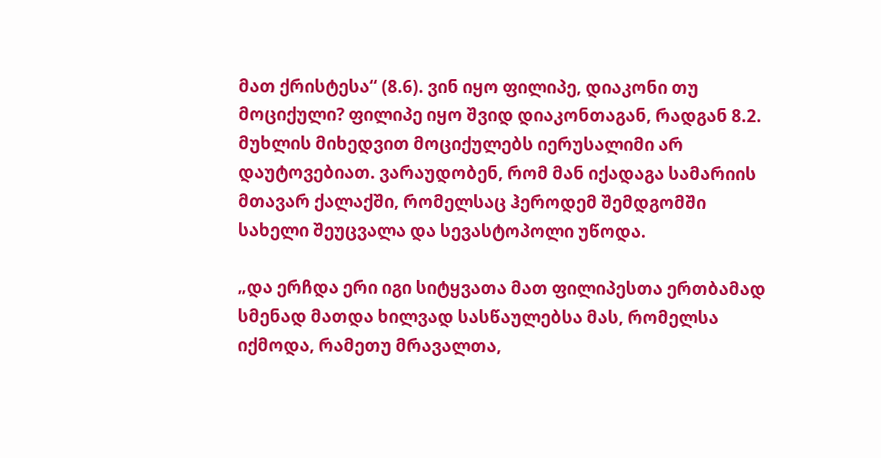მათ ქრისტესა“ (8.6). ვინ იყო ფილიპე, დიაკონი თუ მოციქული? ფილიპე იყო შვიდ დიაკონთაგან, რადგან 8.2. მუხლის მიხედვით მოციქულებს იერუსალიმი არ დაუტოვებიათ. ვარაუდობენ, რომ მან იქადაგა სამარიის მთავარ ქალაქში, რომელსაც ჰეროდემ შემდგომში სახელი შეუცვალა და სევასტოპოლი უწოდა.

„და ერჩდა ერი იგი სიტყვათა მათ ფილიპესთა ერთბამად სმენად მათდა ხილვად სასწაულებსა მას, რომელსა იქმოდა, რამეთუ მრავალთა,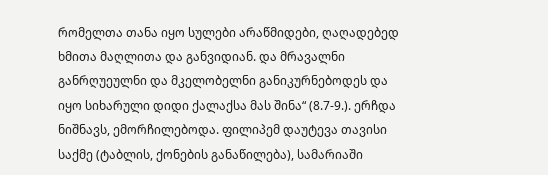რომელთა თანა იყო სულები არაწმიდები, ღაღადებედ ხმითა მაღლითა და განვიდიან. და მრავალნი განრღუეულნი და მკელობელნი განიკურნებოდეს და იყო სიხარული დიდი ქალაქსა მას შინა“ (8.7-9.). ერჩდა ნიშნავს, ემორჩილებოდა. ფილიპემ დაუტევა თავისი საქმე (ტაბლის, ქონების განაწილება), სამარიაში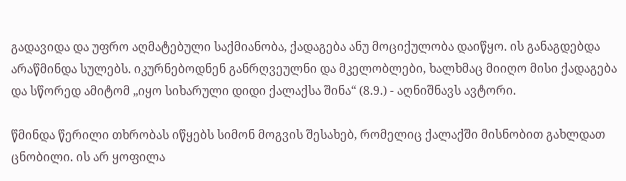გადავიდა და უფრო აღმატებული საქმიანობა, ქადაგება ანუ მოციქულობა დაიწყო. ის განაგდებდა არაწმინდა სულებს. იკურნებოდნენ განრღვეულნი და მკელობლები, ხალხმაც მიიღო მისი ქადაგება და სწორედ ამიტომ „იყო სიხარული დიდი ქალაქსა შინა“ (8.9.) - აღნიშნავს ავტორი.

წმინდა წერილი თხრობას იწყებს სიმონ მოგვის შესახებ, რომელიც ქალაქში მისნობით გახლდათ ცნობილი. ის არ ყოფილა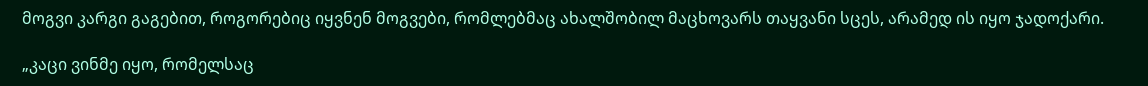მოგვი კარგი გაგებით, როგორებიც იყვნენ მოგვები, რომლებმაც ახალშობილ მაცხოვარს თაყვანი სცეს, არამედ ის იყო ჯადოქარი.

„კაცი ვინმე იყო, რომელსაც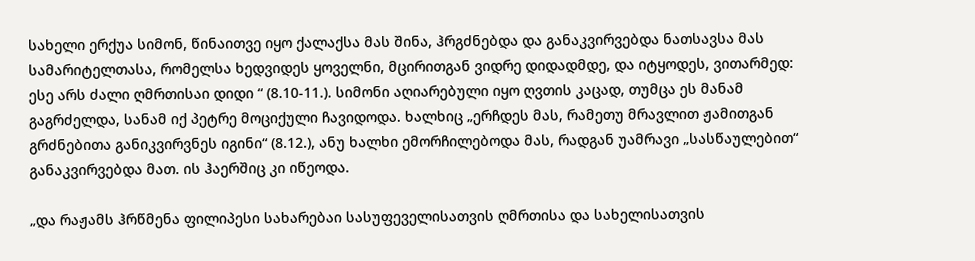სახელი ერქუა სიმონ, წინაითვე იყო ქალაქსა მას შინა, ჰრგძნებდა და განაკვირვებდა ნათსავსა მას სამარიტელთასა, რომელსა ხედვიდეს ყოველნი, მცირითგან ვიდრე დიდადმდე, და იტყოდეს, ვითარმედ: ესე არს ძალი ღმრთისაი დიდი “ (8.10-11.). სიმონი აღიარებული იყო ღვთის კაცად, თუმცა ეს მანამ გაგრძელდა, სანამ იქ პეტრე მოციქული ჩავიდოდა. ხალხიც „ერჩდეს მას, რამეთუ მრავლით ჟამითგან გრძნებითა განიკვირვნეს იგინი“ (8.12.), ანუ ხალხი ემორჩილებოდა მას, რადგან უამრავი „სასწაულებით“ განაკვირვებდა მათ. ის ჰაერშიც კი იწეოდა.

„და რაჟამს ჰრწმენა ფილიპესი სახარებაი სასუფეველისათვის ღმრთისა და სახელისათვის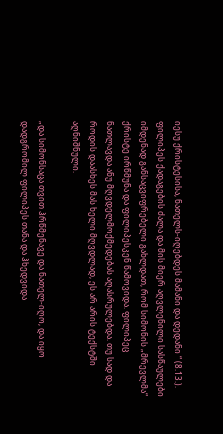იესუ ქრისტესისა, ნათელს-იღებდეს მამანი და დედანი “ (8.13.). ფილიპეს ქადაგების ძალა და მის მიერ აღვლენილი სასწაულები იმდენად განსაცვიფრებელი გახლდათ, რომ სიმონის „მრევლმა“ ქრისტე ირწმუნა და ფილიპესკენ წამოვიდა. ფილიპეც ნათლავდა ანუ მღვდელმოქმედებას აღასრულებდა. თუ სად და როდის დაასხეს მას ხელი მღვდლად, ეს არ არის ტექსტში აღნიშნული.

„და სიმონსაცა თვით ჰრწმენავე და ნათელ-იღო, და იყო დადგრომილ ფილიპეს თანა და ჰხედვიდა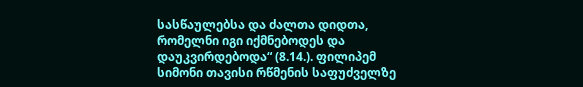სასწაულებსა და ძალთა დიდთა, რომელნი იგი იქმნებოდეს და დაუკვირდებოდა“ (8.14.). ფილიპემ სიმონი თავისი რწმენის საფუძველზე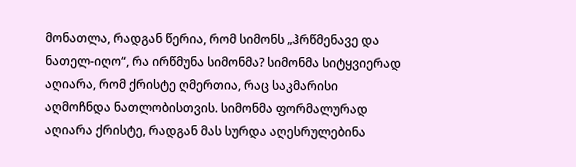მონათლა, რადგან წერია, რომ სიმონს „ჰრწმენავე და ნათელ-იღო“, რა ირწმუნა სიმონმა? სიმონმა სიტყვიერად აღიარა, რომ ქრისტე ღმერთია, რაც საკმარისი აღმოჩნდა ნათლობისთვის. სიმონმა ფორმალურად აღიარა ქრისტე, რადგან მას სურდა აღესრულებინა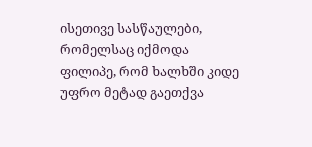ისეთივე სასწაულები, რომელსაც იქმოდა ფილიპე, რომ ხალხში კიდე უფრო მეტად გაეთქვა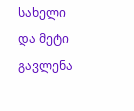სახელი და მეტი გავლენა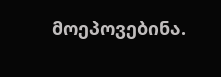მოეპოვებინა.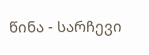წინა - სარჩევი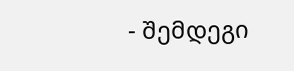- შემდეგი